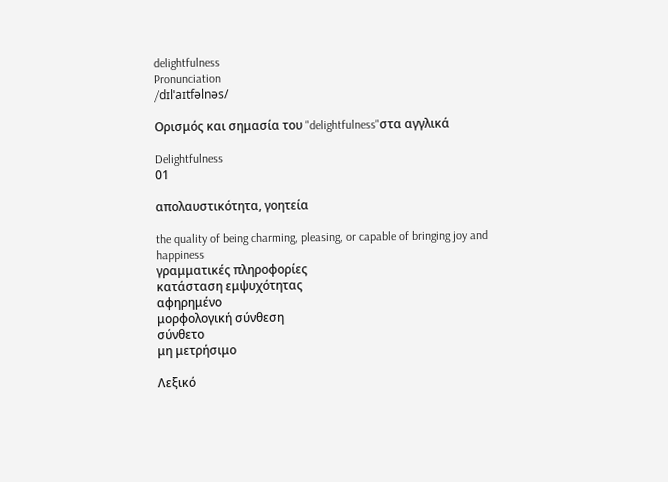delightfulness
Pronunciation
/dɪlˈaɪtfəlnəs/

Ορισμός και σημασία του "delightfulness"στα αγγλικά

Delightfulness
01

απολαυστικότητα, γοητεία

the quality of being charming, pleasing, or capable of bringing joy and happiness
γραμματικές πληροφορίες
κατάσταση εμψυχότητας
αφηρημένο
μορφολογική σύνθεση
σύνθετο
μη μετρήσιμο

Λεξικό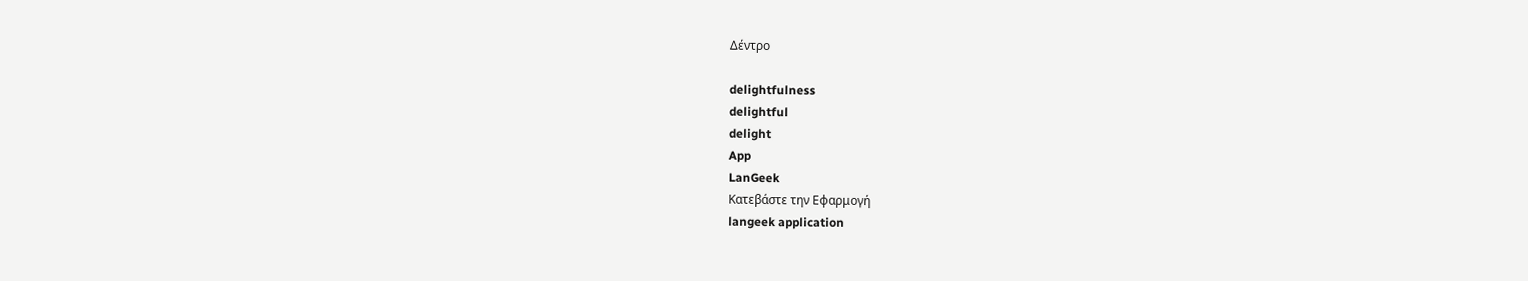Δέντρο

delightfulness
delightful
delight
App
LanGeek
Κατεβάστε την Εφαρμογή
langeek application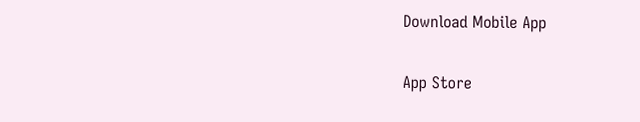Download Mobile App

App Store